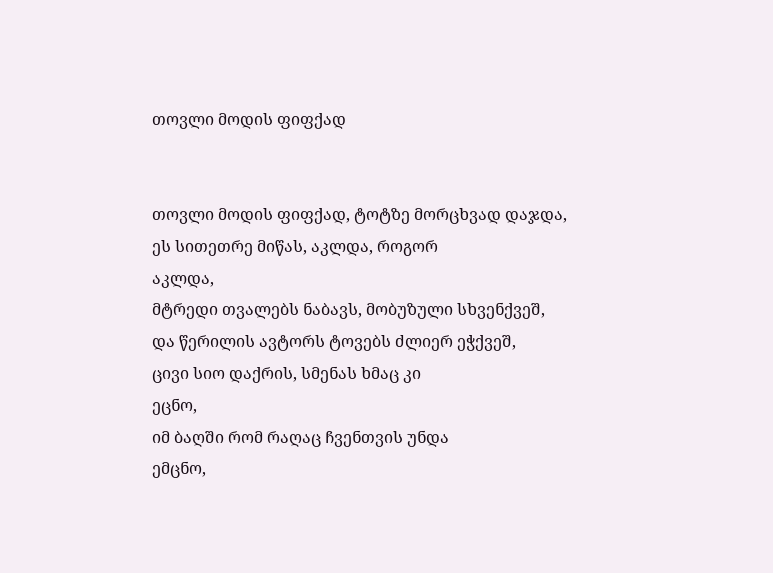თოვლი მოდის ფიფქად


თოვლი მოდის ფიფქად, ტოტზე მორცხვად დაჯდა,
ეს სითეთრე მიწას, აკლდა, როგორ
აკლდა,
მტრედი თვალებს ნაბავს, მობუზული სხვენქვეშ,
და წერილის ავტორს ტოვებს ძლიერ ეჭქვეშ,
ცივი სიო დაქრის, სმენას ხმაც კი
ეცნო,
იმ ბაღში რომ რაღაც ჩვენთვის უნდა
ემცნო,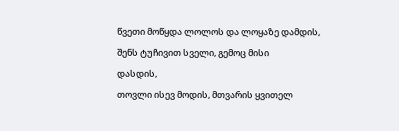წვეთი მოწყდა ლოლოს და ლოყაზე დამდის,
შენს ტუჩივით სველი, გემოც მისი
დასდის,
თოვლი ისევ მოდის, მთვარის ყვითელ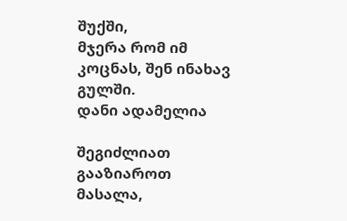შუქში,
მჯერა რომ იმ კოცნას, შენ ინახავ გულში.
დანი ადამელია

შეგიძლიათ გააზიაროთ მასალა,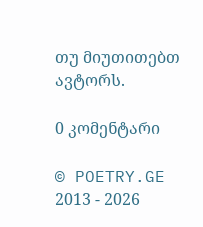თუ მიუთითებთ ავტორს.

0 კომენტარი

© POETRY.GE 2013 - 2026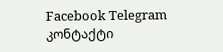Facebook Telegram კონტაქტი